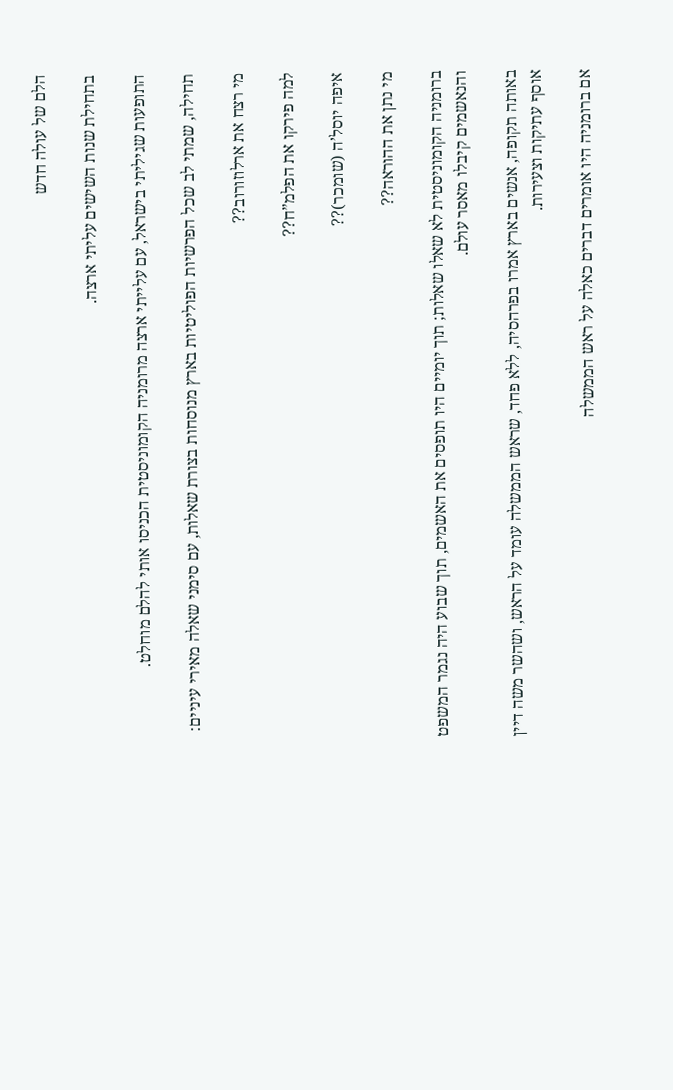הלם של עולה חדש

בתחילת שנות השישים עליתי ארצה.

התופעות שגיליתי בישראל, עם עלייתי ארצה מרומניה הקומוניסטית הכניסו אותי להלם מוחלט.

תחילה, שמתי לב שכל הפרשיות הפוליטיות בארץ מנוסחות בצורת שאלות, עם סימני שאלה מאירי עיניים:

מי רצח את ארלוזורוב??

למה פירקו את הפלמ”ח??

איפה יוסל’ה (שומכר)??

מי נתן את ההוראה??

ברומניה הקומוניסטית לא שאלו שאלות; תוך יומיים היו תופסים את האשמים, תוך שבוע היה נגמר המשפט והנאשמים קיבלו מאסר עולם.

באותה תקופה, אנשים בארץ אמרו בפרהסיה, ללא פחד, שראש הממשלה עומד על הראש, ושהשר משה דיין אוסף עתיקות וצעירות.

אם ברומניה היו אומרים דברים כאלה על ראש הממשלה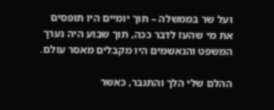ועל שר בממשלה – תוך יומיים היו תופסים את מי שהעז לדבר ככה, תוך שבוע היה נערך המשפט והנאשמים היו מקבלים מאסר עולם.

ההלם שלי הלך והתגבר, כאשר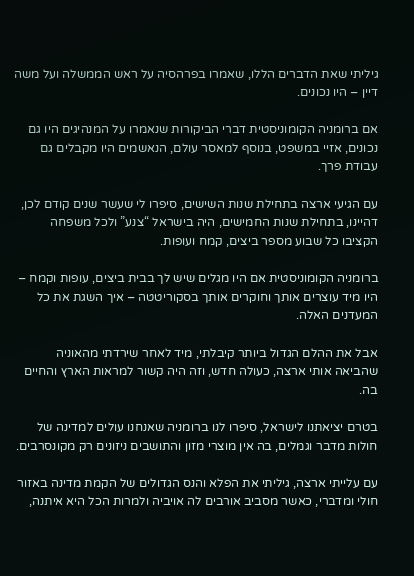גיליתי שאת הדברים הללו, שאמרו בפרהסיה על ראש הממשלה ועל משה דיין – היו נכונים.

אם ברומניה הקומוניסטית דברי הביקורות שנאמרו על המנהיגים היו גם נכונים, אזיי במשפט, בנוסף למאסר עולם, הנאשמים היו מקבלים גם עבודת פרך.

עם הגיעי ארצה בתחילת שנות השישים, סיפרו לי שעשר שנים קודם לכן, דהיינו, בתחילת שנות החמישים, היה בישראל “צנע” ולכל משפחה הקציבו כל שבוע מספר ביצים, קמח ועופות.

ברומניה הקומוניסטית אם היו מגלים שיש לך בבית ביצים, עופות וקמח – היו מיד עוצרים אותך וחוקרים אותך בסקוריטטה – איך השגת את כל המעדנים האלה.

אבל את ההלם הגדול ביותר קיבלתי, מיד לאחר שירדתי מהאוניה שהביאה אותי ארצה, כעולה חדש, וזה היה קשור למראות הארץ והחיים בה.

בטרם יציאתנו לישראל, סיפרו לנו ברומניה שאנחנו עולים למדינה של חולות מדבר וגמלים, בה אין מוצרי מזון והתושבים ניזונים רק מקונסרבים.

עם עלייתי ארצה, גיליתי את הפלא והנס הגדולים של הקמת מדינה באזור חולי ומדברי, כאשר מסביב אורבים לה אויביה ולמרות הכל היא איתנה,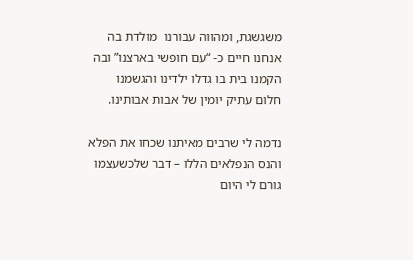משגשגת, ומהווה עבורנו  מולדת בה אנחנו חיים כ- “עם חופשי בארצנו” ובה הקמנו בית בו גדלו ילדינו והגשמנו חלום עתיק יומין של אבות אבותינו.

נדמה לי שרבים מאיתנו שכחו את הפלא והנס הנפלאים הללו – דבר שלכשעצמו גורם לי היום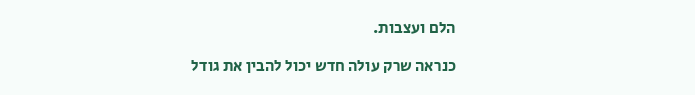הלם ועצבות.

כנראה שרק עולה חדש יכול להבין את גודל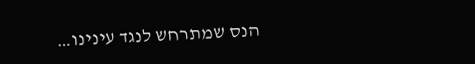הנס שמתרחש לנגד עינינו…